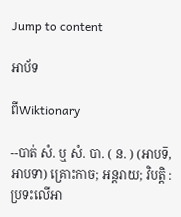Jump to content

អាប័ទ

ពីWiktionary

--បាត់ សំ. ឬ សំ. បា. ( ន. ) (អាបទ៑, អាបទា) គ្រោះកាច; អន្តរាយ; វិបត្តិ : ប្រទះលើអា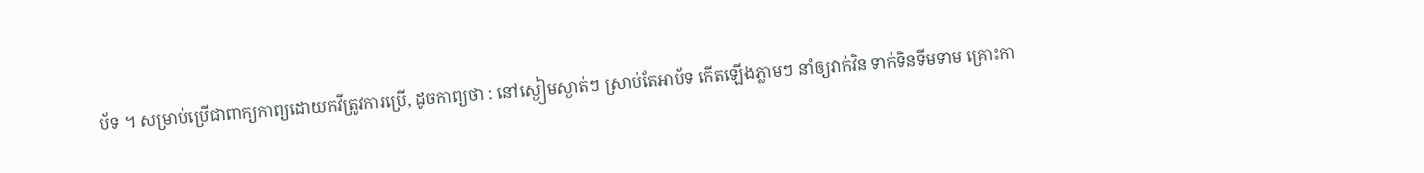ប័ទ ។ សម្រាប់ប្រើជាពាក្យកាព្យដោយកវីត្រូវការប្រើ, ដូចកាព្យថា : នៅស្ងៀមស្ងាត់ៗ ស្រាប់តែអាប័ទ កើតឡើងភ្លាមៗ នាំឲ្យវាក់វិន ទាក់ទិនទីមទាម គ្រោះកា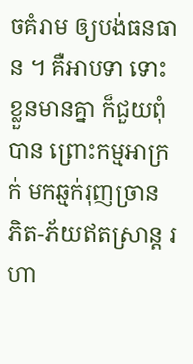ចគំរាម ឲ្យបង់ធនធាន ។ គឺអាបទា ទោះខ្លួនមានគ្នា ក៏ជួយពុំបាន ព្រោះកម្មអាក្រក់ មកឆ្មក់រុញច្រាន ភិត-ភ័យឥតស្រាន្ត រហា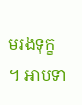មរងទុក្ខ ។ អាបទា